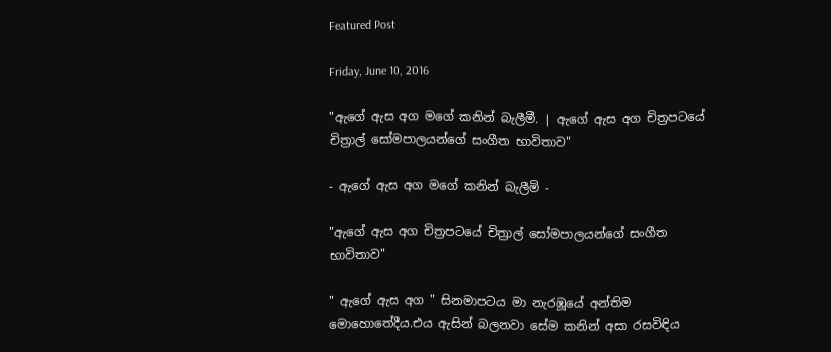Featured Post

Friday, June 10, 2016

"ඇගේ ඇස අග මගේ කනින් බැලීමී. | ඇගේ ඇස අග චිත්‍රපටයේ චිත්‍රාල් සෝමපාලයන්ගේ සංගීත භාවිතාව"

- ඇගේ ඇස අග මගේ කනින් බැලීමි -

"ඇගේ ඇස අග චිත්‍රපටයේ චිත්‍රාල් සෝමපාලයන්ගේ සංගීත භාවිතාව"

" ඇගේ ඇස අග " සිනමාපටය මා නැරඹූයේ අන්තිම මොහොතේදීය.එය ඇසින් බලනවා සේම කනින් අසා රසවිඳිය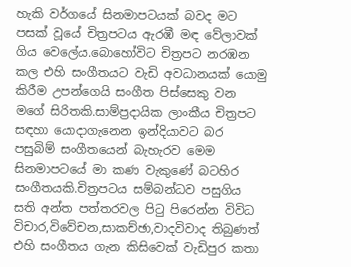හැකි වර්ගයේ සිනමාපටයක් බවද මට පසක් වූයේ චිත්‍රපටය ඇරඹී මඳ වේලාවක් ගිය වෙලේය.බොහෝවිට චිත්‍රපට නරඹන කල එහි සංගීතයට වැඩි අවධානයක් යොමු කිරීම උපන්ගෙයි සංගීත පිස්සෙකු වන මගේ සිරිතකි.සාම්ප්‍රදායික ලාංකීය චිත්‍රපට සඳහා යොදාගැනෙන ඉන්දියාවට බර පසුබිම් සංගීතයෙන් බැහැරව මෙම සිනමාපටයේ මා කණ වැකුණේ බටහිර සංගීතයකි.චිත්‍රපටය සම්බන්ධව පසුගිය සති අන්ත පත්තරවල පිටු පිරෙන්න විවිධ විචාර,විවේචන,සාකච්ඡා,වාදවිවාද තිබුණත් එහි සංගීතය ගැන කිසිවෙක් වැඩිපුර කතා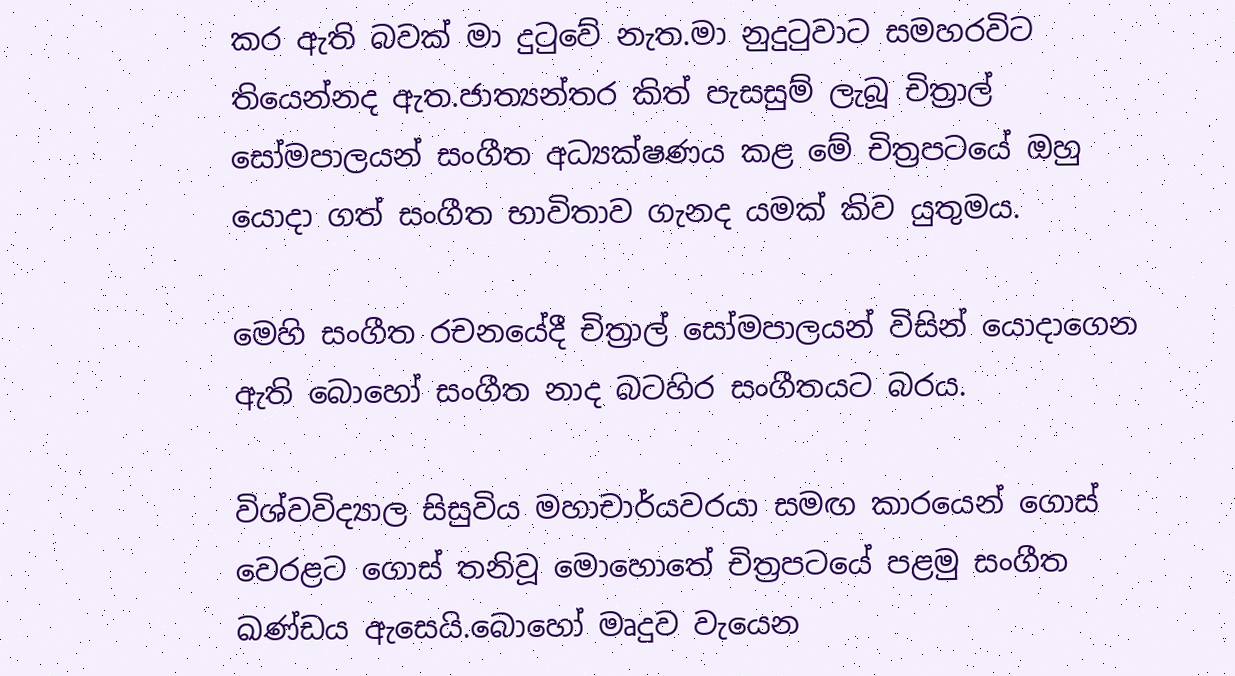කර ඇති බවක් මා දුටුවේ නැත.මා නුදුටුවාට සමහරවිට තියෙන්නද ඇත.ජාත්‍යන්තර කිත් පැසසුම් ලැබූ චිත්‍රාල් සෝමපාලයන් සංගීත අධ්‍යක්ෂණය කළ මේ චිත්‍රපටයේ ඔහු යොදා ගත් සංගීත භාවිතාව ගැනද යමක් කිව යුතුමය.

මෙහි සංගීත රචනයේදී චිත්‍රාල් සෝමපාලයන් විසින් යොදාගෙන ඇති බොහෝ සංගීත නාද බටහිර සංගීතයට බරය.

විශ්වවිද්‍යාල සිසුවිය මහාචාර්යවරයා සමඟ කාරයෙන් ගොස් වෙරළට ගොස් තනිවූ මොහොතේ චිත්‍රපටයේ පළමු සංගීත ඛණ්ඩය ඇසෙයි.බොහෝ මෘදුව වැයෙන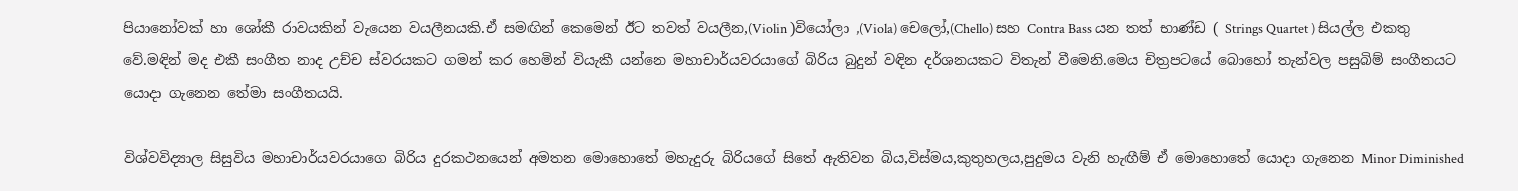පියානෝවක් හා ශෝකී රාවයකින් වැයෙන වයලීනයකි.ඒ සමඟින් කෙමෙන් ඊට තවත් වයලීන,(Violin )වියෝලා ,(Viola) චෙලෝ,(Chello) සහ Contra Bass යන තත් භාණ්ඩ ( Strings Quartet ) සියල්ල එකතු වේ.මඳින් මද එකී සංගීත නාද උච්ච ස්වරයකට ගමන් කර හෙමින් වියැකී යන්නෙ මහාචාර්යවරයාගේ බිරිය බුදුන් වඳින දර්ශනයකට විතැන් වීමෙනි.මෙය චිත්‍රපටයේ බොහෝ තැන්වල පසුබිම් සංගීතයට යොදා ගැනෙන තේමා සංගීතයයි.

විශ්වවිද්‍යාල සිසුවිය මහාචාර්යවරයාගෙ බිරිය දුරකථනයෙන් අමතන මොහොතේ මහැදුරු බිරියගේ සිතේ ඇතිවන බිය,විස්මය,කුතුහලය,පුදුමය වැනි හැඟීම් ඒ මොහොතේ යොදා ගැනෙන Minor Diminished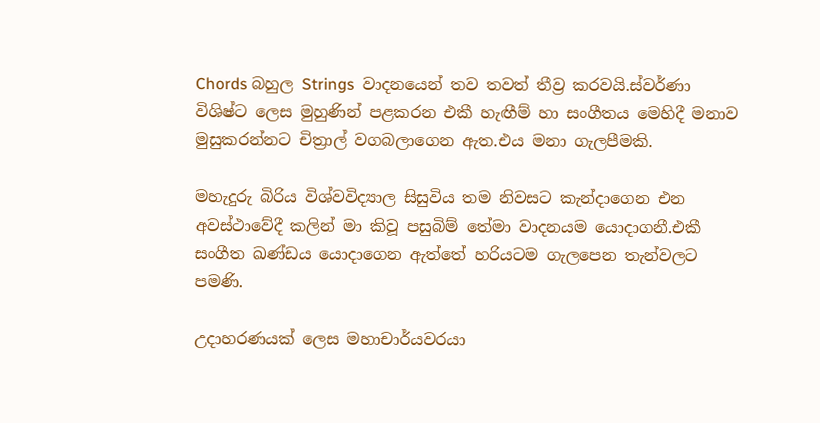Chords බහුල Strings  වාදනයෙන් තව තවත් තීව්‍ර කරවයි.ස්වර්ණා විශිෂ්ට ලෙස මුහුණින් පළකරන එකී හැඟීම් හා සංගීතය මෙහිදී මනාව මුසුකරන්නට චිත්‍රාල් වගබලාගෙන ඇත.එය මනා ගැලපීමකි.

මහැදුරු බිරිය විශ්වවිද්‍යාල සිසුවිය තම නිවසට කැන්දාගෙන එන අවස්ථාවේදී කලින් මා කිවූ පසුබිම් තේමා වාදනයම යොදාගනී.එකී සංගීත ඛණ්ඩය යොදාගෙන ඇත්තේ හරියටම ගැලපෙන තැන්වලට පමණි.

උදාහරණයක් ලෙස මහාචාර්යවරයා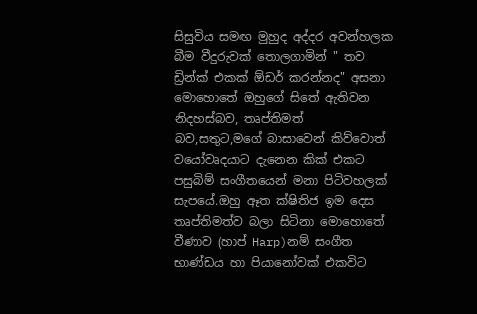සිසුවිය සමඟ මුහුද අද්දර අවන්හලක බීම වීදුරුවක් තොලගාමින් " තව ඩ්‍රින්ක් එකක් ඕඩර් කරන්නද" අසනා මොහොතේ ඔහුගේ සිතේ ඇතිවන නිදහස්බව, තෘප්තිමත් බව,සතුට,මගේ බාසාවෙන් කිව්වොත් වයෝවෘදයාට දැනෙන කික් එකට පසුබිම් සංගීතයෙන් මනා පිටිවහලක් සැපයේ.ඔහු ඈත ක්ෂිතිජ ඉම දෙස තෘප්තිමත්ව බලා සිටිනා මොහොතේ වීණාව (හාප් Harp)නම් සංගීත භාණ්ඩය හා පියානෝවක් එකවිට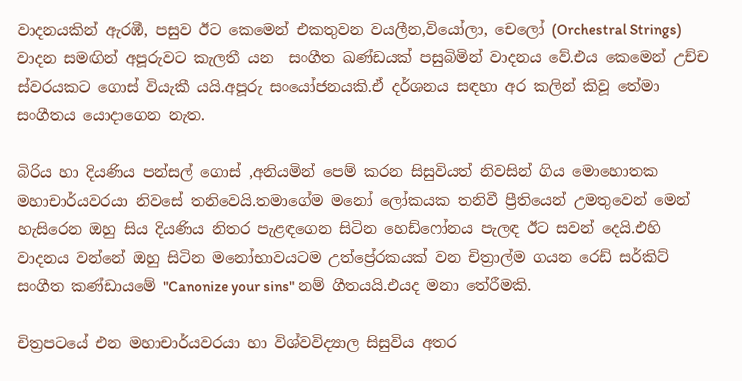වාදනයකින් ඇරඹී, පසුව ඊට කෙමෙන් එකතුවන වයලීන,වියෝලා, චෙලෝ (Orchestral Strings) වාදන සමඟින් අපූරුවට කැලතී යන  සංගීත ඛණ්ඩයක් පසුබිමින් වාදනය වේ.එය කෙමෙන් උච්ච ස්වරයකට ගොස් වියැකී යයි.අපූරු සංයෝජනයකි.ඒ දර්ශනය සඳහා අර කලින් කිවූ තේමා සංගීතය යොදාගෙන නැත.

බිරිය හා දියණිය පන්සල් ගොස් ,අනියමින් පෙම් කරන සිසුවියත් නිවසින් ගිය මොහොතක මහාචාර්යවරයා නිවසේ තනිවෙයි.තමාගේම මනෝ ලෝකයක තනිවී ප්‍රීතියෙන් උමතුවෙන් මෙන් හැසිරෙන ඔහු සිය දියණිය නිතර පැළඳගෙන සිටින හෙඩ්ෆෝනය පැලඳ ඊට සවන් දෙයි.එහි වාදනය වන්නේ ඔහු සිටින මනෝභාවයටම උත්ප්‍රේරකයක් වන චිත්‍රාල්ම ගයන රෙඩ් සර්කිට් සංගීත කණ්ඩායමේ "Canonize your sins" නම් ගීතයයි.එයද මනා තේරීමකි.

චිත්‍රපටයේ එන මහාචාර්යවරයා හා විශ්වවිද්‍යාල සිසුවිය අතර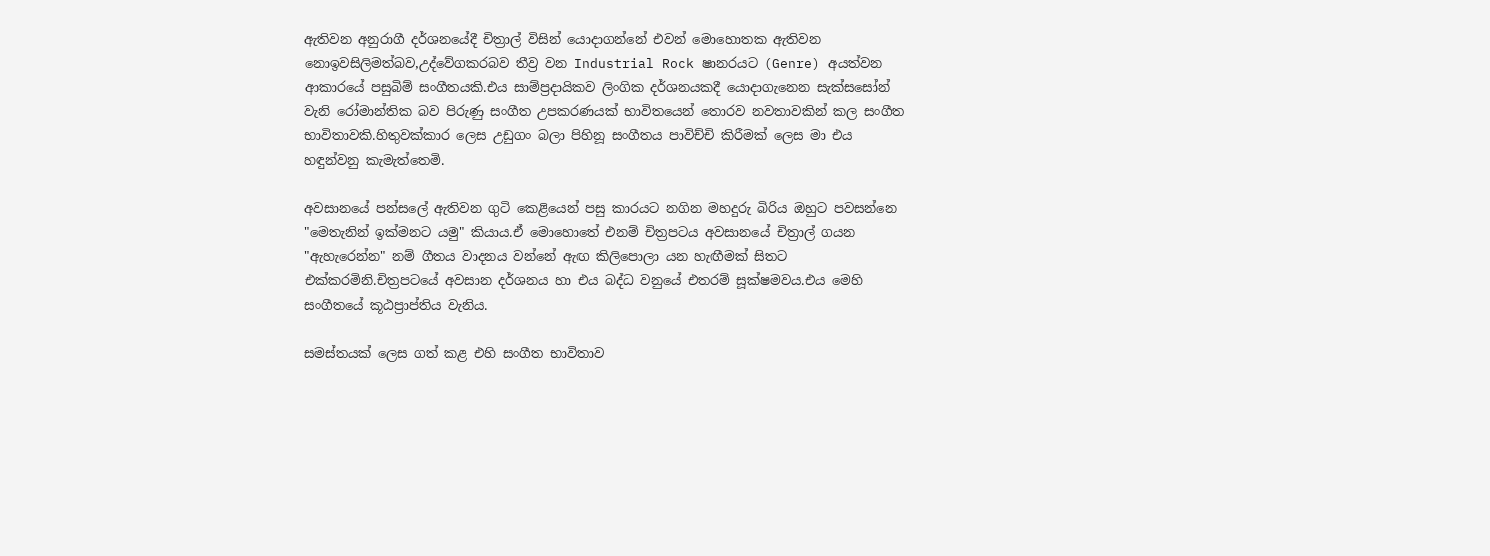ඇතිවන අනුරාගී දර්ශනයේදී චිත්‍රාල් විසින් යොදාගන්නේ එවන් මොහොතක ඇතිවන නොඉවසිලිමත්බව,උද්වේගකරබව තීව්‍ර වන Industrial Rock ෂානරයට (Genre) අයත්වන ආකාරයේ පසුබිම් සංගීතයකි.එය සාම්ප්‍රදායිකව ලිංගික දර්ශනයකදී යොදාගැනෙන සැක්සසෝන් වැනි රෝමාන්තික බව පිරුණු සංගීත උපකරණයක් භාවිතයෙන් තොරව නවතාවකින් කල සංගීත භාවිතාවකි.හිතුවක්කාර ලෙස උඩුගං බලා පිහිනූ සංගීතය පාවිච්චි කිරීමක් ලෙස මා එය හඳුන්වනු කැමැත්තෙමි.

අවසානයේ පන්සලේ ඇතිවන ගුටි කෙළියෙන් පසු කාරයට නගින මහදුරු බිරිය ඔහුට පවසන්නෙ "මෙතැනින් ඉක්මනට යමු" කියාය.ඒ මොහොතේ එනම් චිත්‍රපටය අවසානයේ චිත්‍රාල් ගයන "ඇහැරෙන්න" නම් ගීතය වාදනය වන්නේ ඇඟ කිලිපොලා යන හැඟීමක් සිතට එක්කරමිනි.චිත්‍රපටයේ අවසාන දර්ශනය හා එය බද්ධ වනුයේ එතරම් සූක්ෂමවය.එය මෙහි සංගීතයේ කූඨප්‍රාප්තිය වැනිය.

සමස්තයක් ලෙස ගත් කළ එහි සංගීත භාවිතාව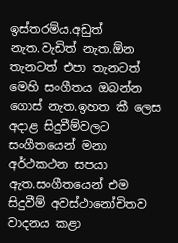ඉස්තරම්ය.අඩුත් නැත.වැඩිත් නැත.ඕන තැනටත් එපා තැනටත් මෙහි සංගීතය ඔබන්න ගොස් නැත.ඉහත කී ලෙස අදාළ සිදුවීම්වලට සංගීතයෙන් මනා අර්ථකථන සපයා ඇත.සංගීතයෙන් එම සිදුවීම් අවස්ථානෝචිතව වාදනය කළා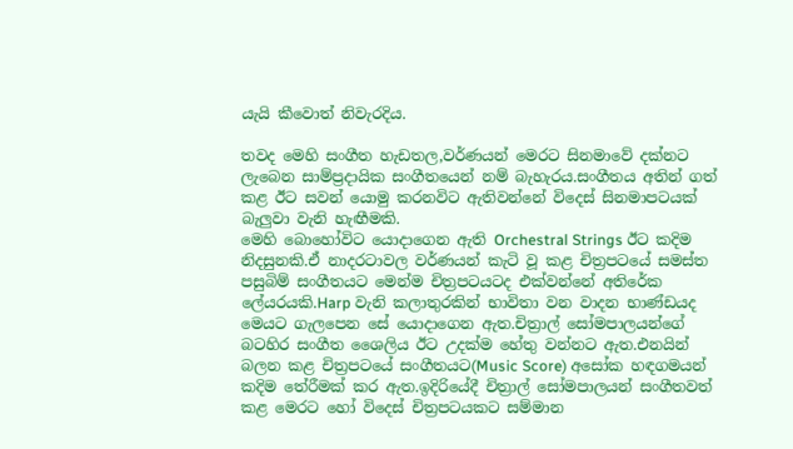යැයි කීවොත් නිවැරදිය.

තවද මෙහි සංගීත හැඩතල,වර්ණයන් මෙරට සිනමාවේ දක්නට ලැබෙන සාම්ප්‍රදායික සංගීතයෙන් නම් බැහැරය.සංගීතය අතින් ගත් කළ ඊට සවන් යොමු කරනවිට ඇතිවන්නේ විදෙස් සිනමාපටයක් බැලුවා වැනි හැඟීමකි.
මෙහි බොහෝවිට යොදාගෙන ඇති Orchestral Strings ඊට කදිම නිදසුනකි.ඒ නාදරටාවල වර්ණයන් කැටි වූ කළ චිත්‍රපටයේ සමස්ත පසුබිම් සංගීතයට මෙන්ම චිත්‍රපටයටද එක්වන්නේ අතිරේක ලේයරයකි.Harp වැනි කලාතුරකින් භාවිතා වන වාදන භාණ්ඩයද මෙයට ගැලපෙන සේ යොදාගෙන ඇත.චිත්‍රාල් සෝමපාලයන්ගේ බටහිර සංගීත ශෛලිය ඊට උදක්ම හේතු වන්නට ඇත.එනයින් බලන කළ චිත්‍රපටයේ සංගීතයට(Music Score) අසෝක හඳගමයන් කදිම තේරීමක් කර ඇත.ඉදිරියේදී චිත්‍රාල් සෝමපාලයන් සංගීතවත් කළ මෙරට හෝ විදෙස් චිත්‍රපටයකට සම්මාන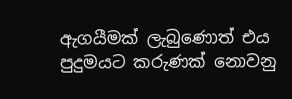ඇගයීමක් ලැබුණොත් එය පුදුමයට කරුණක් නොවනු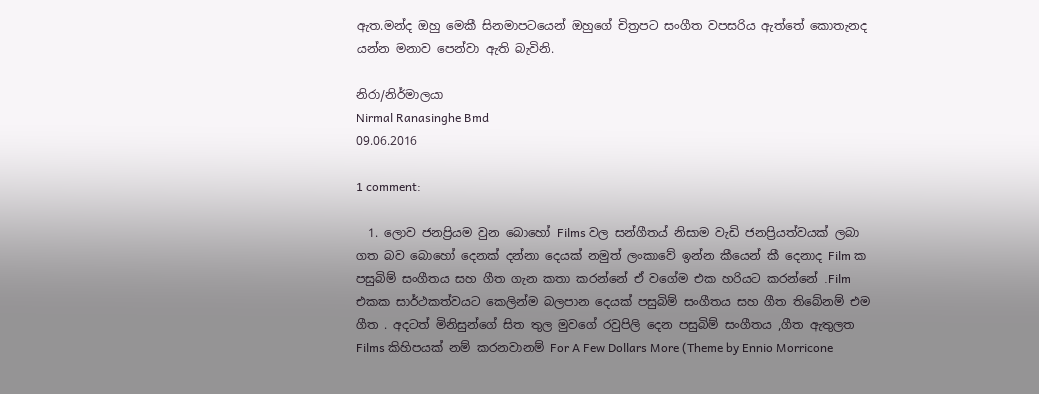ඇත.මන්ද ඔහු මෙකී සිනමාපටයෙන් ඔහුගේ චිත්‍රපට සංගීත වපසරිය ඇත්තේ කොතැනද යන්න මනාව පෙන්වා ඇති බැවිනි.

නිරා/නිර්මාලයා
Nirmal Ranasinghe Bmd
09.06.2016

1 comment:

  1. ලොව ජනප්‍රියම වුන බොහෝ Films වල සන්ගීතය් නිසාම වැඩි ජනප්‍රියත්වයක් ලබා ගත බව බොහෝ දෙනක් දන්නා දෙයක් නමුත් ලංකාවේ ඉන්න කීයෙන් කී දෙනාද Film ක පසුබිම් සංගීතය සහ ගීත ගැන කතා කරන්නේ ඒ වගේම එක හරියට කරන්නේ .Film එකක සාර්ථකත්වයට කෙලින්ම බලපාන දෙයක් පසුබිම් සංගීතය සහ ගීත තිබේනම් එම ගීත . අදටත් මිනිසුන්ගේ සිත තුල මුවගේ රවුපිලි දෙන පසුබිම් සංගීතය ,ගීත ඇතුලත Films කිහිපයක් නම් කරනවානම් For A Few Dollars More (Theme by Ennio Morricone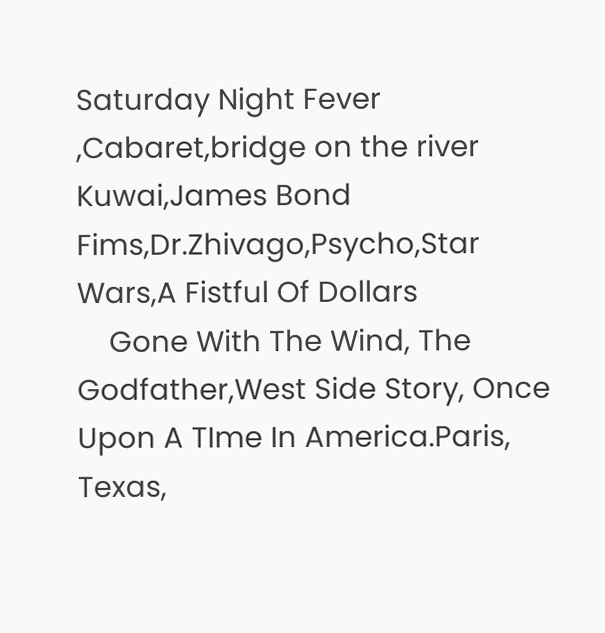Saturday Night Fever ,Cabaret,bridge on the river Kuwai,James Bond Fims,Dr.Zhivago,Psycho,Star Wars,A Fistful Of Dollars
    Gone With The Wind, The Godfather,West Side Story, Once Upon A TIme In America.Paris, Texas,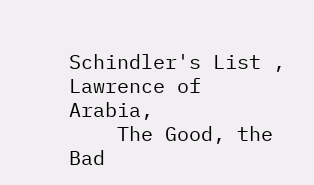Schindler's List , Lawrence of Arabia,
    The Good, the Bad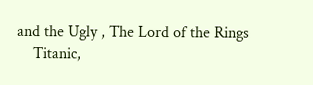and the Ugly , The Lord of the Rings
    Titanic,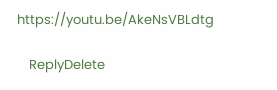https://youtu.be/AkeNsVBLdtg

    ReplyDelete